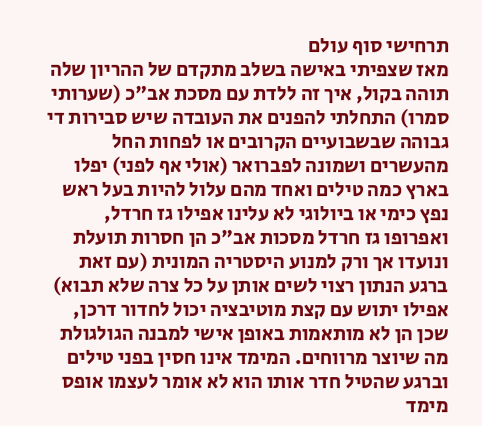תרחישי סוף עולם
מאז שצפיתי באישה בשלב מתקדם של ההריון שלה תוהה בקול, איך זה ללדת עם מסכת אב"כ (שערותי סמרו) התחלתי להפנים את העובדה שיש סבירות די גבוהה שבשבועיים הקרובים או לפחות החל מהעשרים ושמונה לפברואר (אולי אף לפני) יפלו בארץ כמה טילים ואחד מהם עלול להיות בעל ראש נפץ כימי או ביולוגי לא עלינו אפילו גז חרדל, ואפרופו גז חרדל מסכות אב"כ הן חסרות תועלת ונועדו אך ורק למנוע היסטריה המונית (עם זאת ברגע הנתון רצוי לשים אותן על כל צרה שלא תבוא) אפילו יתוש עם קצת מוטיבציה יכול לחדור דרכן, שכן הן לא מותאמות באופן אישי למבנה הגולגולת מה שיוצר מרווחים. המימד אינו חסין בפני טילים וברגע שהטיל חדר אותו הוא לא אומר לעצמו אופס מימד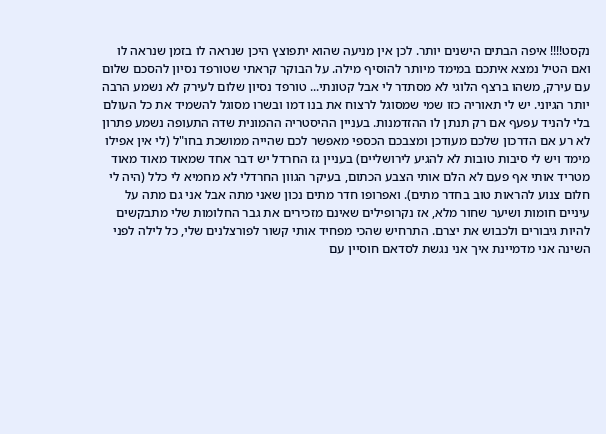נקסט!!!! איפה הבתים הישנים יותר. לכן אין מניעה שהוא יתפוצץ היכן שנראה לו בזמן שנראה לו ואם הטיל נמצא איתכם במימד מיותר להוסיף מילה. על הבוקר קראתי שטורפד נסיון להסכם שלום עם עירק, משהו ברצף הלוגי לא מסתדר לי אבל קטונתי... טורפד נסיון שלום לעירק לא נשמע הרבה יותר הגיוני. יש לי תאוריה כזו שמי שמסוגל לרצוח את בנו דמו ובשרו מסוגל להשמיד את כל העולם בלי להניד עפעף אם רק תנתן לו ההזדמנות. בעניין ההיסטריה ההמונית שדה התעופה נשמע פתרון לא רע אם הדרכון שלכם מעודכן ומצבכם הכספי מאפשר לכם שהייה ממושכת בחו"ל (לי אין אפילו מימד ויש לי סיבות טובות לא להגיע לירושליים) בעניין גז החרדל יש דבר אחד שמאוד מאוד מאוד מטריד אותי אף פעם לא הלם אותי הצבע הכתום, בעיקר הגוון החרדלי לא מחמיא לי כלל (היה לי חלום צנוע להראות טוב בחדר מתים). ואפרופו חדר מתים נכון שאני מתה אבל אני גם מתה על עיניים חומות ושיער שחור מלא, אז נקרופילים שאינם מזכירים את גבר החלומות שלי מתבקשים להיות גיבורים ולכבוש את יצרם. התרחיש שהכי מפחיד אותי קשור לפורצלנים שלי, כל לילה לפני השינה אני מדמיינת איך אני נגשת לסדאם חוסיין עם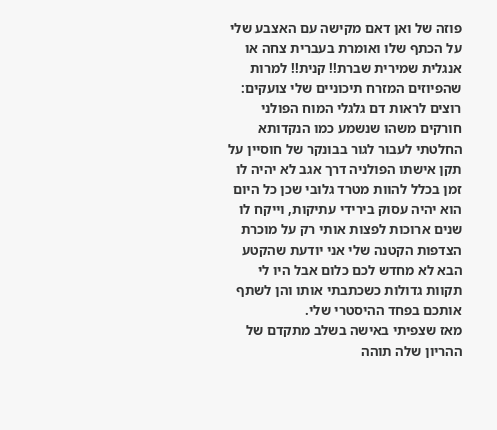פוזה של ואן דאם מקישה עם האצבע שלי על הכתף שלו ואומרת בעברית צחה או אנגלית שמירית שברת!! קנית!! למרות שהפיוזים המזרח תיכוניים שלי צועקים: רוצים לראות דם גלגלי המוח הפולני חורקים משהו שנשמע כמו הנקדותא החלטתי לעבור לגור בבונקר של חוסיין על תקן אישתו הפולניה דרך אגב לא יהיה לו זמן בכלל להוות מטרד גלובי שכן כל היום הוא יהיה עסוק בירידי עתיקות, וייקח לו שנים ארוכות לפצות אותי רק על מוכרת הצדפות הקטנה שלי אני יודעת שהקטע הבא לא מחדש לכם כלום אבל היו לי תקוות גדולות כשכתבתי אותו והן לשתף אותכם בפחד ההיסטרי שלי.
מאז שצפיתי באישה בשלב מתקדם של ההריון שלה תוהה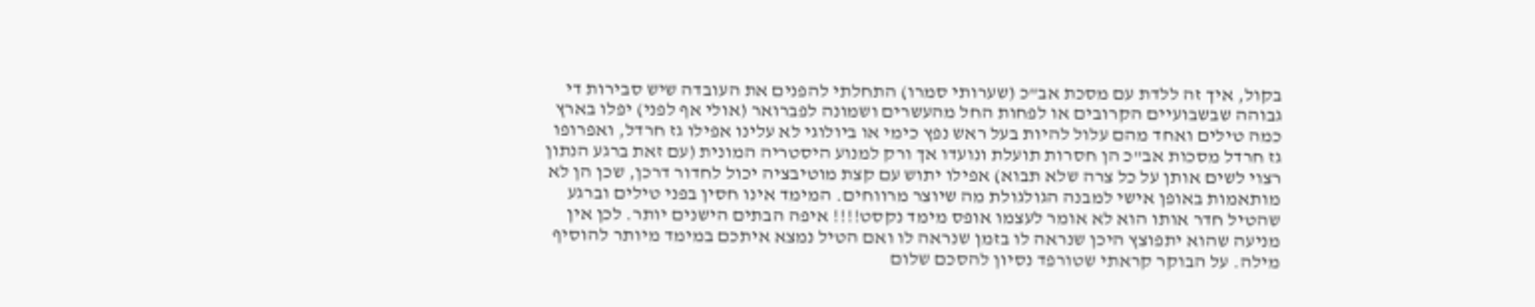בקול, איך זה ללדת עם מסכת אב"כ (שערותי סמרו) התחלתי להפנים את העובדה שיש סבירות די גבוהה שבשבועיים הקרובים או לפחות החל מהעשרים ושמונה לפברואר (אולי אף לפני) יפלו בארץ כמה טילים ואחד מהם עלול להיות בעל ראש נפץ כימי או ביולוגי לא עלינו אפילו גז חרדל, ואפרופו גז חרדל מסכות אב"כ הן חסרות תועלת ונועדו אך ורק למנוע היסטריה המונית (עם זאת ברגע הנתון רצוי לשים אותן על כל צרה שלא תבוא) אפילו יתוש עם קצת מוטיבציה יכול לחדור דרכן, שכן הן לא מותאמות באופן אישי למבנה הגולגולת מה שיוצר מרווחים. המימד אינו חסין בפני טילים וברגע שהטיל חדר אותו הוא לא אומר לעצמו אופס מימד נקסט!!!! איפה הבתים הישנים יותר. לכן אין מניעה שהוא יתפוצץ היכן שנראה לו בזמן שנראה לו ואם הטיל נמצא איתכם במימד מיותר להוסיף מילה. על הבוקר קראתי שטורפד נסיון להסכם שלום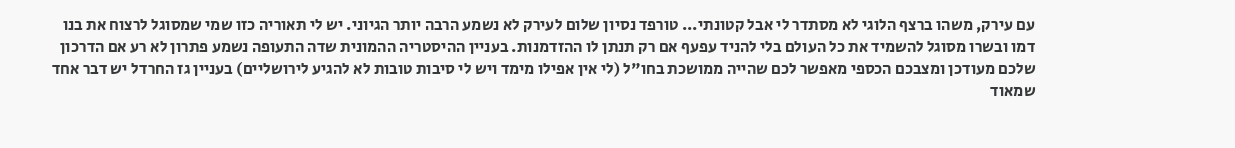עם עירק, משהו ברצף הלוגי לא מסתדר לי אבל קטונתי... טורפד נסיון שלום לעירק לא נשמע הרבה יותר הגיוני. יש לי תאוריה כזו שמי שמסוגל לרצוח את בנו דמו ובשרו מסוגל להשמיד את כל העולם בלי להניד עפעף אם רק תנתן לו ההזדמנות. בעניין ההיסטריה ההמונית שדה התעופה נשמע פתרון לא רע אם הדרכון שלכם מעודכן ומצבכם הכספי מאפשר לכם שהייה ממושכת בחו"ל (לי אין אפילו מימד ויש לי סיבות טובות לא להגיע לירושליים) בעניין גז החרדל יש דבר אחד שמאוד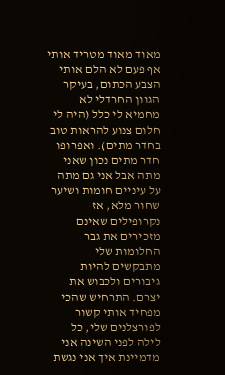מאוד מאוד מטריד אותי אף פעם לא הלם אותי הצבע הכתום, בעיקר הגוון החרדלי לא מחמיא לי כלל (היה לי חלום צנוע להראות טוב בחדר מתים). ואפרופו חדר מתים נכון שאני מתה אבל אני גם מתה על עיניים חומות ושיער שחור מלא, אז נקרופילים שאינם מזכירים את גבר החלומות שלי מתבקשים להיות גיבורים ולכבוש את יצרם. התרחיש שהכי מפחיד אותי קשור לפורצלנים שלי, כל לילה לפני השינה אני מדמיינת איך אני נגשת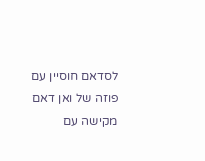לסדאם חוסיין עם פוזה של ואן דאם מקישה עם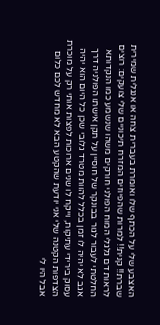האצבע שלי על הכתף שלו ואומרת בעברית צחה או אנגלית שמירית שברת!! קנית!! למרות שהפיוזים המזרח תיכוניים שלי צועקים: רוצים לראות דם גלגלי המוח הפולני חורקים משהו שנשמע כמו הנקדותא החלטתי לעבור לגור בבונקר של חוסיין על תקן אישתו הפולניה דרך אגב לא יהיה לו זמן בכלל להוות מטרד גלובי שכן כל היום הוא יהיה עסוק בירידי עתיקות, וייקח לו שנים ארוכות לפצות אותי רק על מוכרת הצדפות הקטנה שלי אני יודעת שהקטע הבא לא מחדש לכם כלום אבל היו לי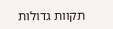תקוות גדולות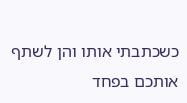כשכתבתי אותו והן לשתף אותכם בפחד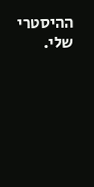ההיסטרי שלי.